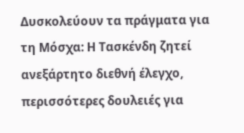Δυσκολεύουν τα πράγματα για τη Μόσχα: Η Τασκένδη ζητεί ανεξάρτητο διεθνή έλεγχο, περισσότερες δουλειές για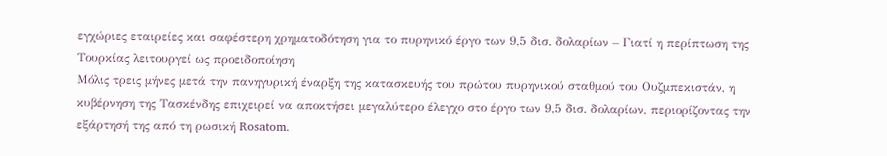εγχώριες εταιρείες και σαφέστερη χρηματοδότηση για το πυρηνικό έργο των 9,5 δισ. δολαρίων – Γιατί η περίπτωση της Τουρκίας λειτουργεί ως προειδοποίηση
Μόλις τρεις μήνες μετά την πανηγυρική έναρξη της κατασκευής του πρώτου πυρηνικού σταθμού του Ουζμπεκιστάν, η κυβέρνηση της Τασκένδης επιχειρεί να αποκτήσει μεγαλύτερο έλεγχο στο έργο των 9,5 δισ. δολαρίων, περιορίζοντας την εξάρτησή της από τη ρωσική Rosatom.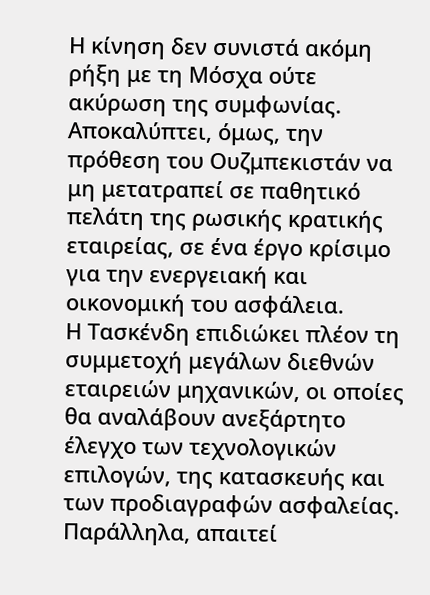Η κίνηση δεν συνιστά ακόμη ρήξη με τη Μόσχα ούτε ακύρωση της συμφωνίας. Αποκαλύπτει, όμως, την πρόθεση του Ουζμπεκιστάν να μη μετατραπεί σε παθητικό πελάτη της ρωσικής κρατικής εταιρείας, σε ένα έργο κρίσιμο για την ενεργειακή και οικονομική του ασφάλεια.
Η Τασκένδη επιδιώκει πλέον τη συμμετοχή μεγάλων διεθνών εταιρειών μηχανικών, οι οποίες θα αναλάβουν ανεξάρτητο έλεγχο των τεχνολογικών επιλογών, της κατασκευής και των προδιαγραφών ασφαλείας. Παράλληλα, απαιτεί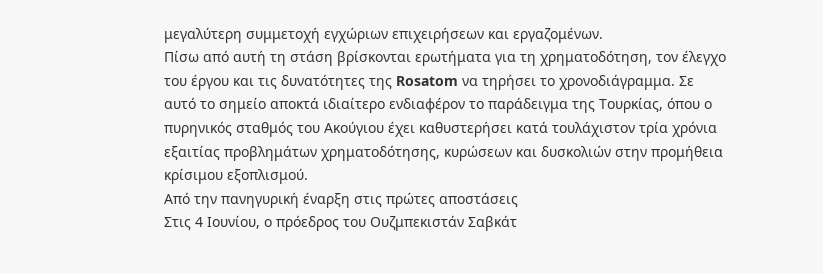μεγαλύτερη συμμετοχή εγχώριων επιχειρήσεων και εργαζομένων.
Πίσω από αυτή τη στάση βρίσκονται ερωτήματα για τη χρηματοδότηση, τον έλεγχο του έργου και τις δυνατότητες της Rosatom να τηρήσει το χρονοδιάγραμμα. Σε αυτό το σημείο αποκτά ιδιαίτερο ενδιαφέρον το παράδειγμα της Τουρκίας, όπου ο πυρηνικός σταθμός του Ακούγιου έχει καθυστερήσει κατά τουλάχιστον τρία χρόνια εξαιτίας προβλημάτων χρηματοδότησης, κυρώσεων και δυσκολιών στην προμήθεια κρίσιμου εξοπλισμού.
Από την πανηγυρική έναρξη στις πρώτες αποστάσεις
Στις 4 Ιουνίου, ο πρόεδρος του Ουζμπεκιστάν Σαβκάτ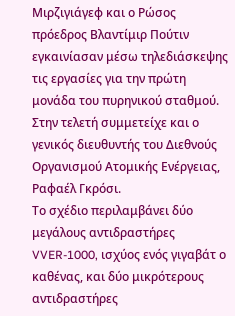Μιρζιγιάγεφ και ο Ρώσος πρόεδρος Βλαντίμιρ Πούτιν εγκαινίασαν μέσω τηλεδιάσκεψης τις εργασίες για την πρώτη μονάδα του πυρηνικού σταθμού. Στην τελετή συμμετείχε και ο γενικός διευθυντής του Διεθνούς Οργανισμού Ατομικής Ενέργειας, Ραφαέλ Γκρόσι.
Το σχέδιο περιλαμβάνει δύο μεγάλους αντιδραστήρες VVER-1000, ισχύος ενός γιγαβάτ ο καθένας, και δύο μικρότερους αντιδραστήρες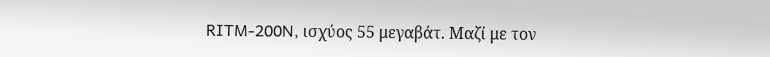RITM-200N, ισχύος 55 μεγαβάτ. Μαζί με τον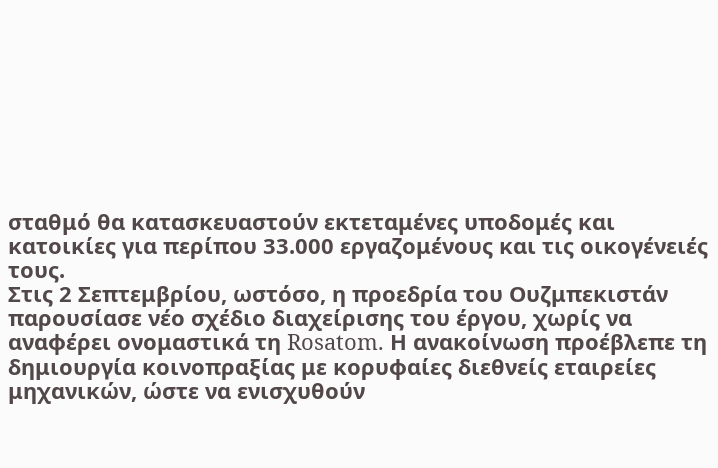σταθμό θα κατασκευαστούν εκτεταμένες υποδομές και κατοικίες για περίπου 33.000 εργαζομένους και τις οικογένειές τους.
Στις 2 Σεπτεμβρίου, ωστόσο, η προεδρία του Ουζμπεκιστάν παρουσίασε νέο σχέδιο διαχείρισης του έργου, χωρίς να αναφέρει ονομαστικά τη Rosatom. Η ανακοίνωση προέβλεπε τη δημιουργία κοινοπραξίας με κορυφαίες διεθνείς εταιρείες μηχανικών, ώστε να ενισχυθούν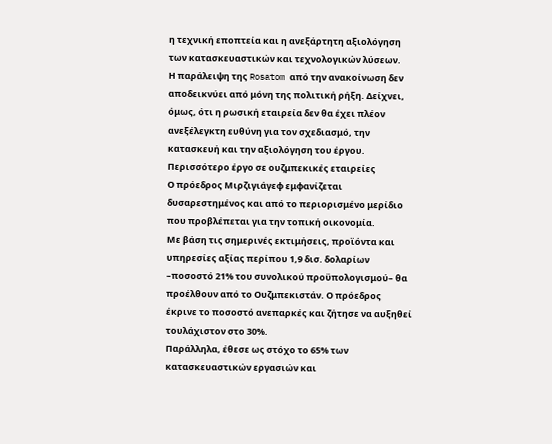η τεχνική εποπτεία και η ανεξάρτητη αξιολόγηση των κατασκευαστικών και τεχνολογικών λύσεων.
Η παράλειψη της Rosatom από την ανακοίνωση δεν αποδεικνύει από μόνη της πολιτική ρήξη. Δείχνει, όμως, ότι η ρωσική εταιρεία δεν θα έχει πλέον ανεξέλεγκτη ευθύνη για τον σχεδιασμό, την κατασκευή και την αξιολόγηση του έργου.
Περισσότερο έργο σε ουζμπεκικές εταιρείες
Ο πρόεδρος Μιρζιγιάγεφ εμφανίζεται δυσαρεστημένος και από το περιορισμένο μερίδιο που προβλέπεται για την τοπική οικονομία.
Με βάση τις σημερινές εκτιμήσεις, προϊόντα και υπηρεσίες αξίας περίπου 1,9 δισ. δολαρίων –ποσοστό 21% του συνολικού προϋπολογισμού– θα προέλθουν από το Ουζμπεκιστάν. Ο πρόεδρος έκρινε το ποσοστό ανεπαρκές και ζήτησε να αυξηθεί τουλάχιστον στο 30%.
Παράλληλα, έθεσε ως στόχο το 65% των κατασκευαστικών εργασιών και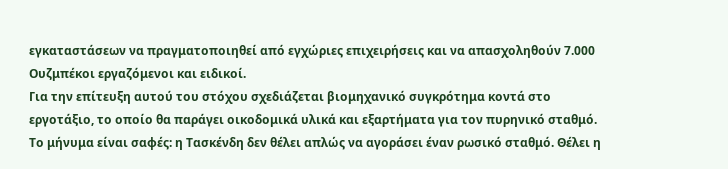εγκαταστάσεων να πραγματοποιηθεί από εγχώριες επιχειρήσεις και να απασχοληθούν 7.000 Ουζμπέκοι εργαζόμενοι και ειδικοί.
Για την επίτευξη αυτού του στόχου σχεδιάζεται βιομηχανικό συγκρότημα κοντά στο εργοτάξιο, το οποίο θα παράγει οικοδομικά υλικά και εξαρτήματα για τον πυρηνικό σταθμό.
Το μήνυμα είναι σαφές: η Τασκένδη δεν θέλει απλώς να αγοράσει έναν ρωσικό σταθμό. Θέλει η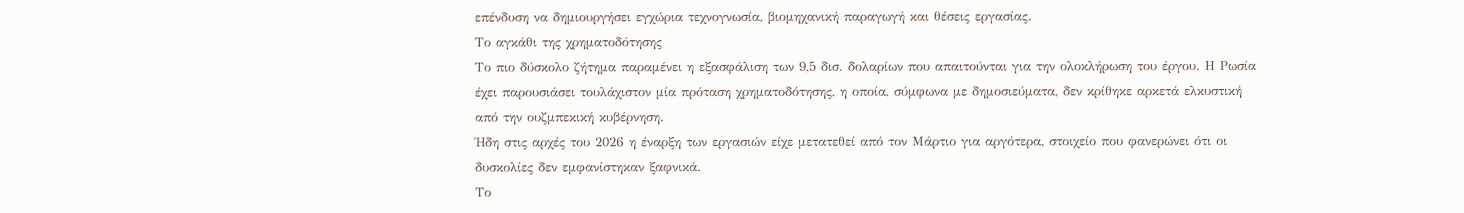επένδυση να δημιουργήσει εγχώρια τεχνογνωσία, βιομηχανική παραγωγή και θέσεις εργασίας.
Το αγκάθι της χρηματοδότησης
Το πιο δύσκολο ζήτημα παραμένει η εξασφάλιση των 9,5 δισ. δολαρίων που απαιτούνται για την ολοκλήρωση του έργου. Η Ρωσία έχει παρουσιάσει τουλάχιστον μία πρόταση χρηματοδότησης, η οποία, σύμφωνα με δημοσιεύματα, δεν κρίθηκε αρκετά ελκυστική από την ουζμπεκική κυβέρνηση.
Ήδη στις αρχές του 2026 η έναρξη των εργασιών είχε μετατεθεί από τον Μάρτιο για αργότερα, στοιχείο που φανερώνει ότι οι δυσκολίες δεν εμφανίστηκαν ξαφνικά.
Το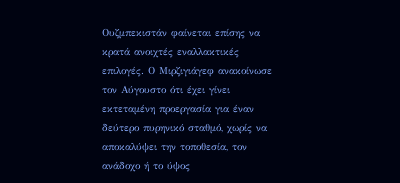Ουζμπεκιστάν φαίνεται επίσης να κρατά ανοιχτές εναλλακτικές επιλογές. Ο Μιρζιγιάγεφ ανακοίνωσε τον Αύγουστο ότι έχει γίνει εκτεταμένη προεργασία για έναν δεύτερο πυρηνικό σταθμό, χωρίς να αποκαλύψει την τοποθεσία, τον ανάδοχο ή το ύψος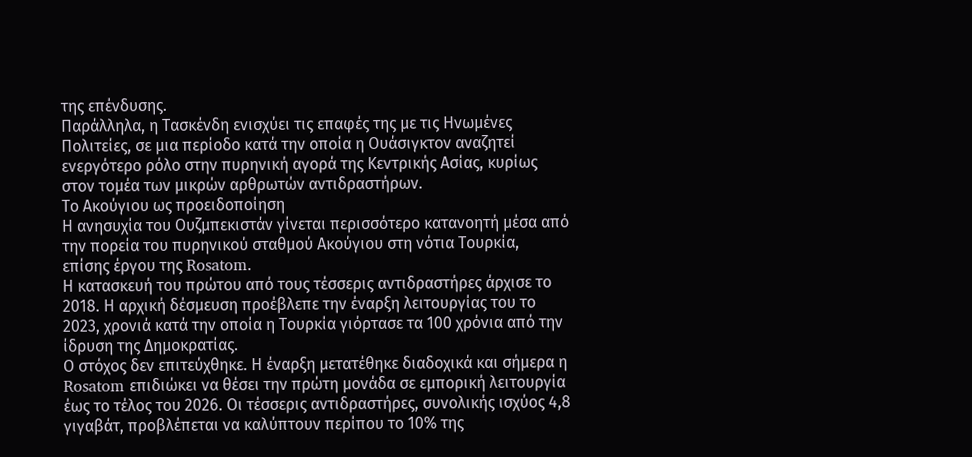της επένδυσης.
Παράλληλα, η Τασκένδη ενισχύει τις επαφές της με τις Ηνωμένες Πολιτείες, σε μια περίοδο κατά την οποία η Ουάσιγκτον αναζητεί ενεργότερο ρόλο στην πυρηνική αγορά της Κεντρικής Ασίας, κυρίως στον τομέα των μικρών αρθρωτών αντιδραστήρων.
Το Ακούγιου ως προειδοποίηση
Η ανησυχία του Ουζμπεκιστάν γίνεται περισσότερο κατανοητή μέσα από την πορεία του πυρηνικού σταθμού Ακούγιου στη νότια Τουρκία, επίσης έργου της Rosatom.
Η κατασκευή του πρώτου από τους τέσσερις αντιδραστήρες άρχισε το 2018. Η αρχική δέσμευση προέβλεπε την έναρξη λειτουργίας του το 2023, χρονιά κατά την οποία η Τουρκία γιόρτασε τα 100 χρόνια από την ίδρυση της Δημοκρατίας.
Ο στόχος δεν επιτεύχθηκε. Η έναρξη μετατέθηκε διαδοχικά και σήμερα η Rosatom επιδιώκει να θέσει την πρώτη μονάδα σε εμπορική λειτουργία έως το τέλος του 2026. Οι τέσσερις αντιδραστήρες, συνολικής ισχύος 4,8 γιγαβάτ, προβλέπεται να καλύπτουν περίπου το 10% της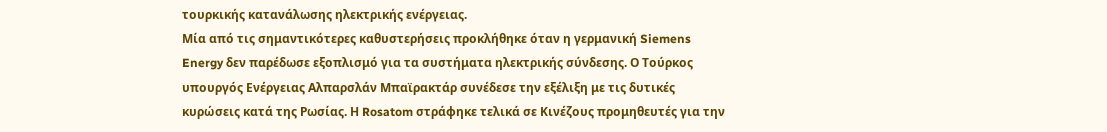τουρκικής κατανάλωσης ηλεκτρικής ενέργειας.
Μία από τις σημαντικότερες καθυστερήσεις προκλήθηκε όταν η γερμανική Siemens Energy δεν παρέδωσε εξοπλισμό για τα συστήματα ηλεκτρικής σύνδεσης. Ο Τούρκος υπουργός Ενέργειας Αλπαρσλάν Μπαϊρακτάρ συνέδεσε την εξέλιξη με τις δυτικές κυρώσεις κατά της Ρωσίας. Η Rosatom στράφηκε τελικά σε Κινέζους προμηθευτές για την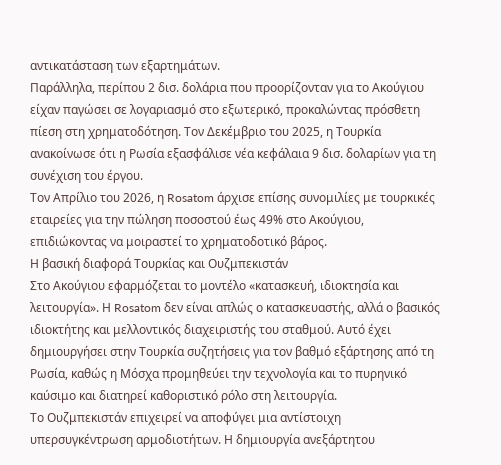αντικατάσταση των εξαρτημάτων.
Παράλληλα, περίπου 2 δισ. δολάρια που προορίζονταν για το Ακούγιου είχαν παγώσει σε λογαριασμό στο εξωτερικό, προκαλώντας πρόσθετη πίεση στη χρηματοδότηση. Τον Δεκέμβριο του 2025, η Τουρκία ανακοίνωσε ότι η Ρωσία εξασφάλισε νέα κεφάλαια 9 δισ. δολαρίων για τη συνέχιση του έργου.
Τον Απρίλιο του 2026, η Rosatom άρχισε επίσης συνομιλίες με τουρκικές εταιρείες για την πώληση ποσοστού έως 49% στο Ακούγιου, επιδιώκοντας να μοιραστεί το χρηματοδοτικό βάρος.
Η βασική διαφορά Τουρκίας και Ουζμπεκιστάν
Στο Ακούγιου εφαρμόζεται το μοντέλο «κατασκευή, ιδιοκτησία και λειτουργία». Η Rosatom δεν είναι απλώς ο κατασκευαστής, αλλά ο βασικός ιδιοκτήτης και μελλοντικός διαχειριστής του σταθμού. Αυτό έχει δημιουργήσει στην Τουρκία συζητήσεις για τον βαθμό εξάρτησης από τη Ρωσία, καθώς η Μόσχα προμηθεύει την τεχνολογία και το πυρηνικό καύσιμο και διατηρεί καθοριστικό ρόλο στη λειτουργία.
Το Ουζμπεκιστάν επιχειρεί να αποφύγει μια αντίστοιχη υπερσυγκέντρωση αρμοδιοτήτων. Η δημιουργία ανεξάρτητου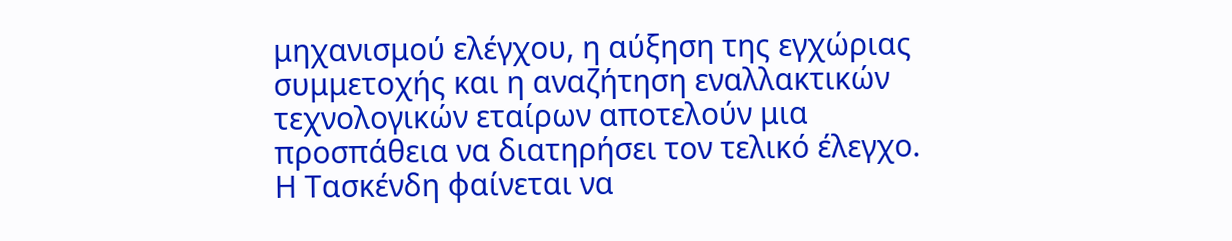μηχανισμού ελέγχου, η αύξηση της εγχώριας συμμετοχής και η αναζήτηση εναλλακτικών τεχνολογικών εταίρων αποτελούν μια προσπάθεια να διατηρήσει τον τελικό έλεγχο.
Η Τασκένδη φαίνεται να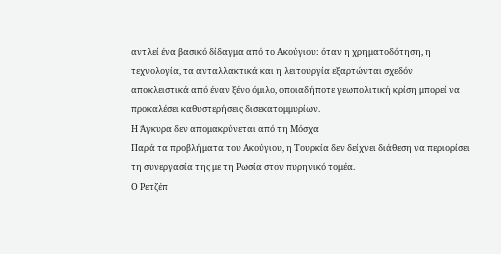αντλεί ένα βασικό δίδαγμα από το Ακούγιου: όταν η χρηματοδότηση, η τεχνολογία, τα ανταλλακτικά και η λειτουργία εξαρτώνται σχεδόν αποκλειστικά από έναν ξένο όμιλο, οποιαδήποτε γεωπολιτική κρίση μπορεί να προκαλέσει καθυστερήσεις δισεκατομμυρίων.
Η Άγκυρα δεν απομακρύνεται από τη Μόσχα
Παρά τα προβλήματα του Ακούγιου, η Τουρκία δεν δείχνει διάθεση να περιορίσει τη συνεργασία της με τη Ρωσία στον πυρηνικό τομέα.
Ο Ρετζέπ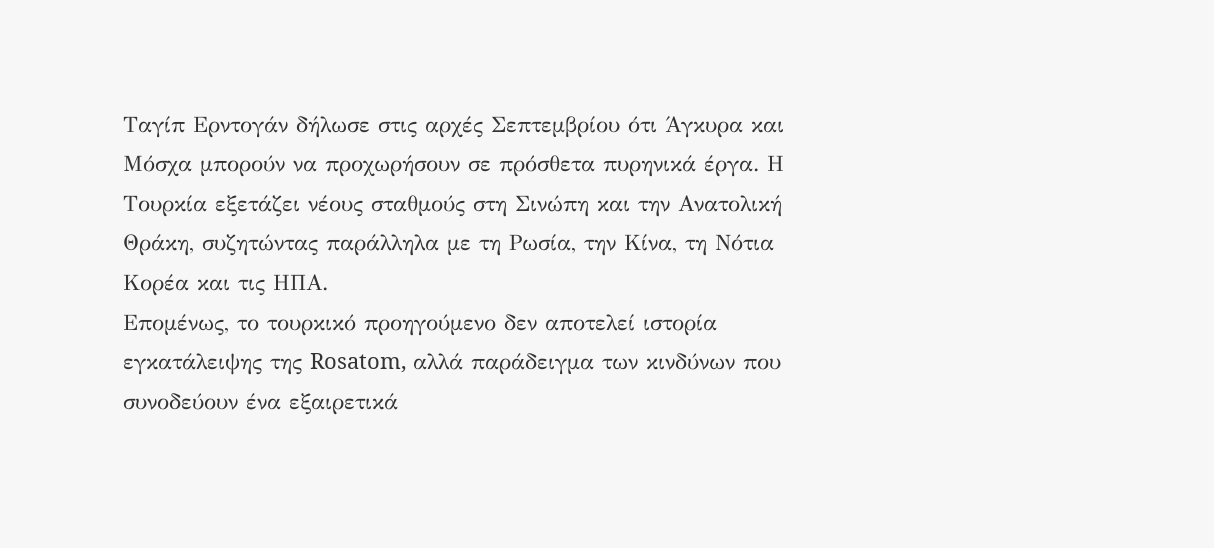Ταγίπ Ερντογάν δήλωσε στις αρχές Σεπτεμβρίου ότι Άγκυρα και Μόσχα μπορούν να προχωρήσουν σε πρόσθετα πυρηνικά έργα. Η Τουρκία εξετάζει νέους σταθμούς στη Σινώπη και την Ανατολική Θράκη, συζητώντας παράλληλα με τη Ρωσία, την Κίνα, τη Νότια Κορέα και τις ΗΠΑ.
Επομένως, το τουρκικό προηγούμενο δεν αποτελεί ιστορία εγκατάλειψης της Rosatom, αλλά παράδειγμα των κινδύνων που συνοδεύουν ένα εξαιρετικά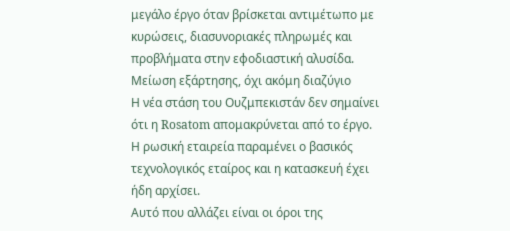μεγάλο έργο όταν βρίσκεται αντιμέτωπο με κυρώσεις, διασυνοριακές πληρωμές και προβλήματα στην εφοδιαστική αλυσίδα.
Μείωση εξάρτησης, όχι ακόμη διαζύγιο
Η νέα στάση του Ουζμπεκιστάν δεν σημαίνει ότι η Rosatom απομακρύνεται από το έργο. Η ρωσική εταιρεία παραμένει ο βασικός τεχνολογικός εταίρος και η κατασκευή έχει ήδη αρχίσει.
Αυτό που αλλάζει είναι οι όροι της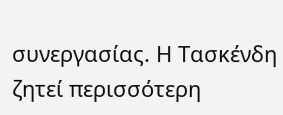συνεργασίας. Η Τασκένδη ζητεί περισσότερη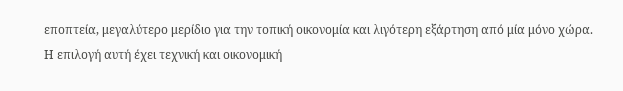εποπτεία, μεγαλύτερο μερίδιο για την τοπική οικονομία και λιγότερη εξάρτηση από μία μόνο χώρα.
Η επιλογή αυτή έχει τεχνική και οικονομική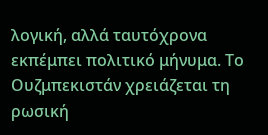λογική, αλλά ταυτόχρονα εκπέμπει πολιτικό μήνυμα. Το Ουζμπεκιστάν χρειάζεται τη ρωσική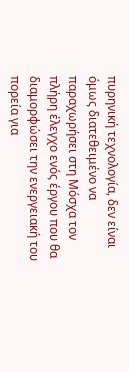πυρηνική τεχνολογία, δεν είναι όμως διατεθειμένο να παραχωρήσει στη Μόσχα τον πλήρη έλεγχο ενός έργου που θα διαμορφώσει την ενεργειακή του πορεία για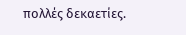πολλές δεκαετίες.